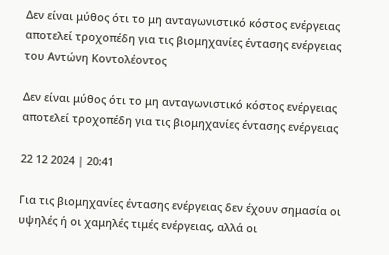Δεν είναι μύθος ότι το μη ανταγωνιστικό κόστος ενέργειας αποτελεί τροχοπέδη για τις βιομηχανίες έντασης ενέργειας
του Αντώνη Κοντολέοντος

Δεν είναι μύθος ότι το μη ανταγωνιστικό κόστος ενέργειας αποτελεί τροχοπέδη για τις βιομηχανίες έντασης ενέργειας

22 12 2024 | 20:41

Για τις βιομηχανίες έντασης ενέργειας δεν έχουν σημασία οι υψηλές ή οι χαμηλές τιμές ενέργειας, αλλά οι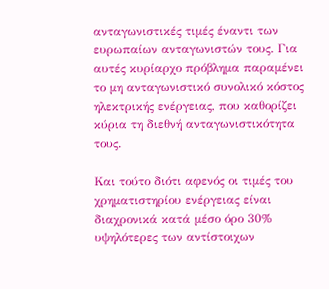ανταγωνιστικές τιμές έναντι των ευρωπαίων ανταγωνιστών τους. Για αυτές κυρίαρχο πρόβλημα παραμένει το μη ανταγωνιστικό συνολικό κόστος ηλεκτρικής ενέργειας, που καθορίζει κύρια τη διεθνή ανταγωνιστικότητα τους.

Και τούτο διότι αφενός οι τιμές του χρηματιστηρίου ενέργειας είναι διαχρονικά κατά μέσο όρο 30% υψηλότερες των αντίστοιχων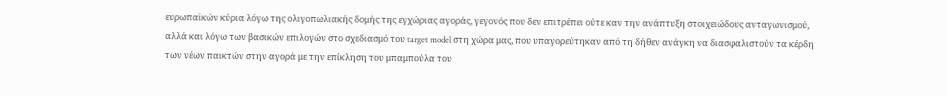ευρωπαϊκών κύρια λόγω της ολιγοπωλιακής δομής της εγχώριας αγοράς, γεγονός που δεν επιτρέπει ούτε καν την ανάπτυξη στοιχειώδους ανταγωνισμού, αλλά και λόγω των βασικών επιλογών στο σχεδιασμό του target model στη χώρα μας, που υπαγορεύτηκαν από τη δήθεν ανάγκη να διασφαλιστούν τα κέρδη των νέων παικτών στην αγορά με την επίκληση του μπαμπούλα του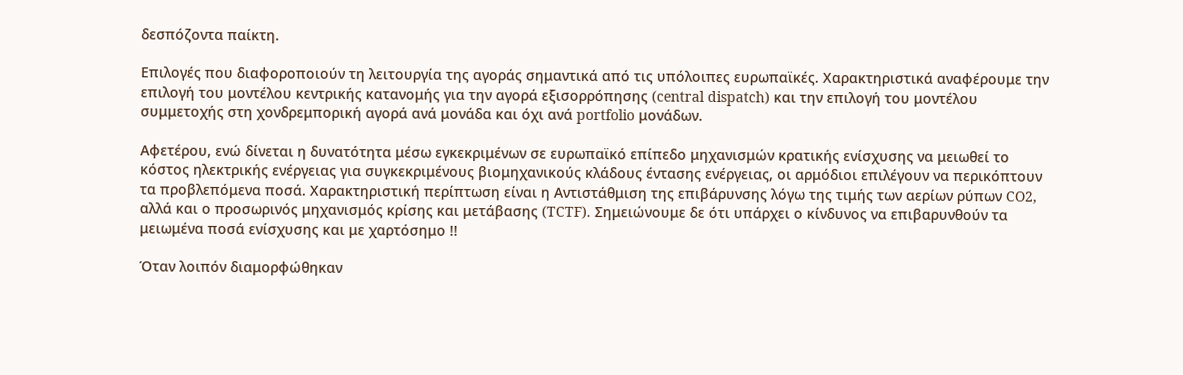δεσπόζοντα παίκτη.

Επιλογές που διαφοροποιούν τη λειτουργία της αγοράς σημαντικά από τις υπόλοιπες ευρωπαϊκές. Χαρακτηριστικά αναφέρουμε την επιλογή του μοντέλου κεντρικής κατανομής για την αγορά εξισορρόπησης (central dispatch) και την επιλογή του μοντέλου συμμετοχής στη χονδρεμπορική αγορά ανά μονάδα και όχι ανά portfolio μονάδων.

Αφετέρου, ενώ δίνεται η δυνατότητα μέσω εγκεκριμένων σε ευρωπαϊκό επίπεδο μηχανισμών κρατικής ενίσχυσης να μειωθεί το κόστος ηλεκτρικής ενέργειας για συγκεκριμένους βιομηχανικούς κλάδους έντασης ενέργειας, οι αρμόδιοι επιλέγουν να περικόπτουν τα προβλεπόμενα ποσά. Χαρακτηριστική περίπτωση είναι η Αντιστάθμιση της επιβάρυνσης λόγω της τιμής των αερίων ρύπων CO2, αλλά και ο προσωρινός μηχανισμός κρίσης και μετάβασης (TCTF). Σημειώνουμε δε ότι υπάρχει ο κίνδυνος να επιβαρυνθούν τα μειωμένα ποσά ενίσχυσης και με χαρτόσημο !!

Όταν λοιπόν διαμορφώθηκαν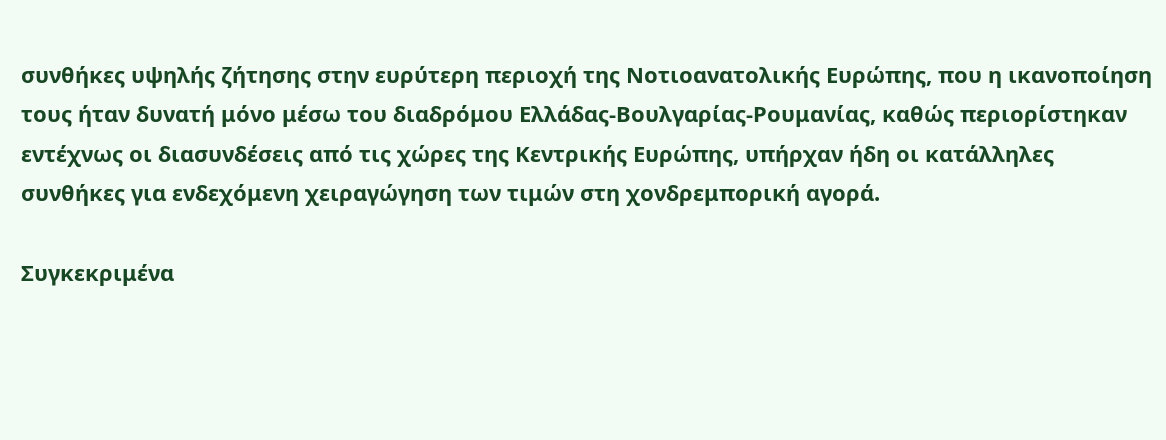συνθήκες υψηλής ζήτησης στην ευρύτερη περιοχή της Νοτιοανατολικής Ευρώπης, που η ικανοποίηση τους ήταν δυνατή μόνο μέσω του διαδρόμου Ελλάδας-Βουλγαρίας-Ρουμανίας, καθώς περιορίστηκαν εντέχνως οι διασυνδέσεις από τις χώρες της Κεντρικής Ευρώπης, υπήρχαν ήδη οι κατάλληλες συνθήκες για ενδεχόμενη χειραγώγηση των τιμών στη χονδρεμπορική αγορά.

Συγκεκριμένα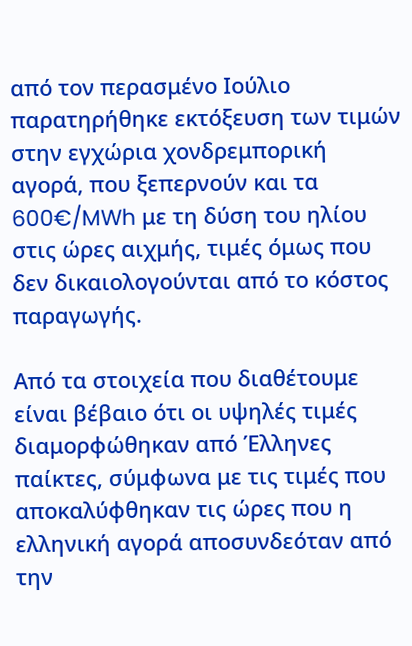από τον περασμένο Ιούλιο παρατηρήθηκε εκτόξευση των τιμών στην εγχώρια χονδρεμπορική αγορά, που ξεπερνούν και τα 600€/MWh με τη δύση του ηλίου στις ώρες αιχμής, τιμές όμως που δεν δικαιολογούνται από το κόστος παραγωγής.

Από τα στοιχεία που διαθέτουμε είναι βέβαιο ότι οι υψηλές τιμές διαμορφώθηκαν από Έλληνες παίκτες, σύμφωνα με τις τιμές που αποκαλύφθηκαν τις ώρες που η ελληνική αγορά αποσυνδεόταν από την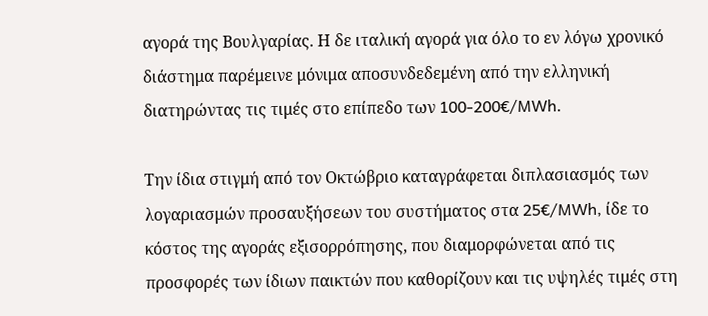αγορά της Βουλγαρίας. Η δε ιταλική αγορά για όλο το εν λόγω χρονικό διάστημα παρέμεινε μόνιμα αποσυνδεδεμένη από την ελληνική διατηρώντας τις τιμές στο επίπεδο των 100-200€/MWh.

Την ίδια στιγμή από τον Οκτώβριο καταγράφεται διπλασιασμός των λογαριασμών προσαυξήσεων του συστήματος στα 25€/MWh, ίδε το κόστος της αγοράς εξισορρόπησης, που διαμορφώνεται από τις προσφορές των ίδιων παικτών που καθορίζουν και τις υψηλές τιμές στη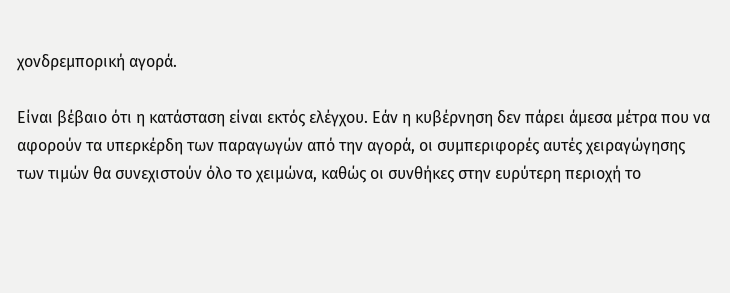χονδρεμπορική αγορά.

Είναι βέβαιο ότι η κατάσταση είναι εκτός ελέγχου. Εάν η κυβέρνηση δεν πάρει άμεσα μέτρα που να αφορούν τα υπερκέρδη των παραγωγών από την αγορά, οι συμπεριφορές αυτές χειραγώγησης των τιμών θα συνεχιστούν όλο το χειμώνα, καθώς οι συνθήκες στην ευρύτερη περιοχή το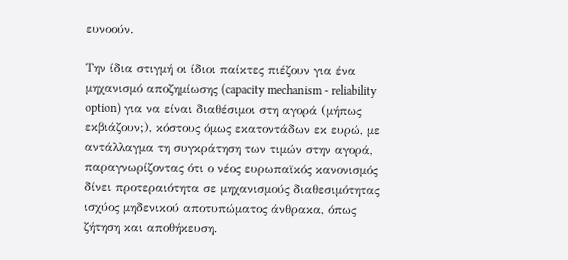ευνοούν.

Την ίδια στιγμή οι ίδιοι παίκτες πιέζουν για ένα μηχανισμό αποζημίωσης (capacity mechanism - reliability option) για να είναι διαθέσιμοι στη αγορά (μήπως εκβιάζουν;), κόστους όμως εκατοντάδων εκ ευρώ, με αντάλλαγμα τη συγκράτηση των τιμών στην αγορά, παραγνωρίζοντας ότι ο νέος ευρωπαϊκός κανονισμός δίνει προτεραιότητα σε μηχανισμούς διαθεσιμότητας ισχύος μηδενικού αποτυπώματος άνθρακα, όπως ζήτηση και αποθήκευση.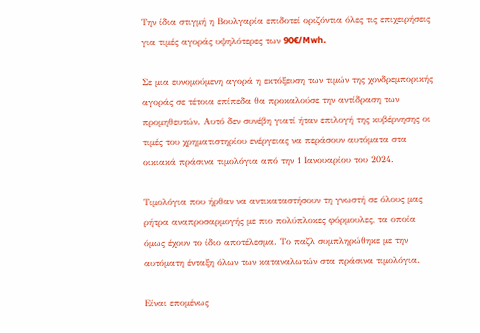Την ίδια στιγμή η Βουλγαρία επιδοτεί οριζόντια όλες τις επιχειρήσεις για τιμές αγοράς υψηλότερες των 90€/Mwh.

Σε μια ευνομούμενη αγορά η εκτόξευση των τιμών της χονδρεμπορικής αγοράς σε τέτοια επίπεδα θα προκαλούσε την αντίδραση των προμηθευτών. Αυτό δεν συνέβη γιατί ήταν επιλογή της κυβέρνησης οι τιμές του χρηματιστηρίου ενέργειας να περάσουν αυτόματα στα οικιακά πράσινα τιμολόγια από την 1 Ιανουαρίου του 2024.

Τιμολόγια που ήρθαν να αντικαταστήσουν τη γνωστή σε όλους μας ρήτρα αναπροσαρμογής με πιο πολύπλοκες φόρμουλες, τα οποία όμως έχουν το ίδιο αποτέλεσμα. Το παζλ συμπληρώθηκε με την αυτόματη ένταξη όλων των καταναλωτών στα πράσινα τιμολόγια.

Είναι επομένως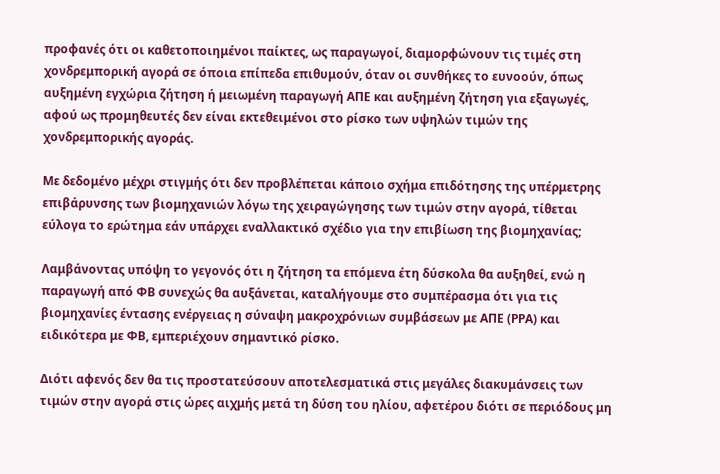προφανές ότι οι καθετοποιημένοι παίκτες, ως παραγωγοί, διαμορφώνουν τις τιμές στη χονδρεμπορική αγορά σε όποια επίπεδα επιθυμούν, όταν οι συνθήκες το ευνοούν, όπως αυξημένη εγχώρια ζήτηση ή μειωμένη παραγωγή ΑΠΕ και αυξημένη ζήτηση για εξαγωγές, αφού ως προμηθευτές δεν είναι εκτεθειμένοι στο ρίσκο των υψηλών τιμών της χονδρεμπορικής αγοράς.

Με δεδομένο μέχρι στιγμής ότι δεν προβλέπεται κάποιο σχήμα επιδότησης της υπέρμετρης επιβάρυνσης των βιομηχανιών λόγω της χειραγώγησης των τιμών στην αγορά, τίθεται εύλογα το ερώτημα εάν υπάρχει εναλλακτικό σχέδιο για την επιβίωση της βιομηχανίας;

Λαμβάνοντας υπόψη το γεγονός ότι η ζήτηση τα επόμενα έτη δύσκολα θα αυξηθεί, ενώ η παραγωγή από ΦΒ συνεχώς θα αυξάνεται, καταλήγουμε στο συμπέρασμα ότι για τις βιομηχανίες έντασης ενέργειας η σύναψη μακροχρόνιων συμβάσεων με ΑΠΕ (ΡΡΑ) και ειδικότερα με ΦΒ, εμπεριέχουν σημαντικό ρίσκο.

Διότι αφενός δεν θα τις προστατεύσουν αποτελεσματικά στις μεγάλες διακυμάνσεις των τιμών στην αγορά στις ώρες αιχμής μετά τη δύση του ηλίου, αφετέρου διότι σε περιόδους μη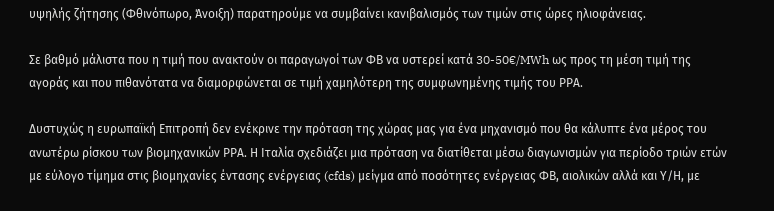υψηλής ζήτησης (Φθινόπωρο, Άνοιξη) παρατηρούμε να συμβαίνει κανιβαλισμός των τιμών στις ώρες ηλιοφάνειας.

Σε βαθμό μάλιστα που η τιμή που ανακτούν οι παραγωγοί των ΦΒ να υστερεί κατά 30-50€/MWh ως προς τη μέση τιμή της αγοράς και που πιθανότατα να διαμορφώνεται σε τιμή χαμηλότερη της συμφωνημένης τιμής του ΡΡΑ.

Δυστυχώς η ευρωπαϊκή Επιτροπή δεν ενέκρινε την πρόταση της χώρας μας για ένα μηχανισμό που θα κάλυπτε ένα μέρος του ανωτέρω ρίσκου των βιομηχανικών ΡΡΑ. Η Ιταλία σχεδιάζει μια πρόταση να διατίθεται μέσω διαγωνισμών για περίοδο τριών ετών με εύλογο τίμημα στις βιομηχανίες έντασης ενέργειας (cfds) μείγμα από ποσότητες ενέργειας ΦΒ, αιολικών αλλά και Υ/Η, με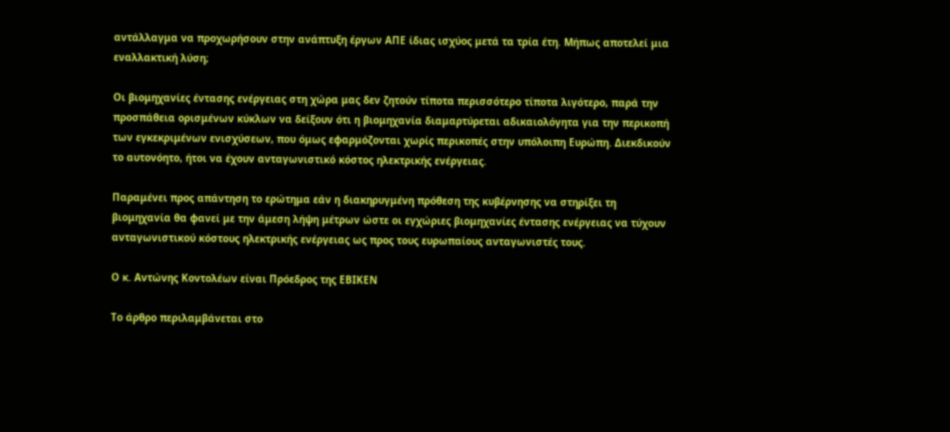αντάλλαγμα να προχωρήσουν στην ανάπτυξη έργων ΑΠΕ ίδιας ισχύος μετά τα τρία έτη. Μήπως αποτελεί μια εναλλακτική λύση;

Οι βιομηχανίες έντασης ενέργειας στη χώρα μας δεν ζητούν τίποτα περισσότερο τίποτα λιγότερο, παρά την προσπάθεια ορισμένων κύκλων να δείξουν ότι η βιομηχανία διαμαρτύρεται αδικαιολόγητα για την περικοπή των εγκεκριμένων ενισχύσεων, που όμως εφαρμόζονται χωρίς περικοπές στην υπόλοιπη Ευρώπη. Διεκδικούν το αυτονόητο, ήτοι να έχουν ανταγωνιστικό κόστος ηλεκτρικής ενέργειας.

Παραμένει προς απάντηση το ερώτημα εάν η διακηρυγμένη πρόθεση της κυβέρνησης να στηρίξει τη βιομηχανία θα φανεί με την άμεση λήψη μέτρων ώστε οι εγχώριες βιομηχανίες έντασης ενέργειας να τύχουν ανταγωνιστικού κόστους ηλεκτρικής ενέργειας ως προς τους ευρωπαίους ανταγωνιστές τους.

Ο κ. Αντώνης Κοντολέων είναι Πρόεδρος της ΕΒΙΚΕΝ

Το άρθρο περιλαμβάνεται στο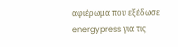αφιέρωμα που εξέδωσε energypress για τις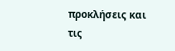προκλήσεις και τις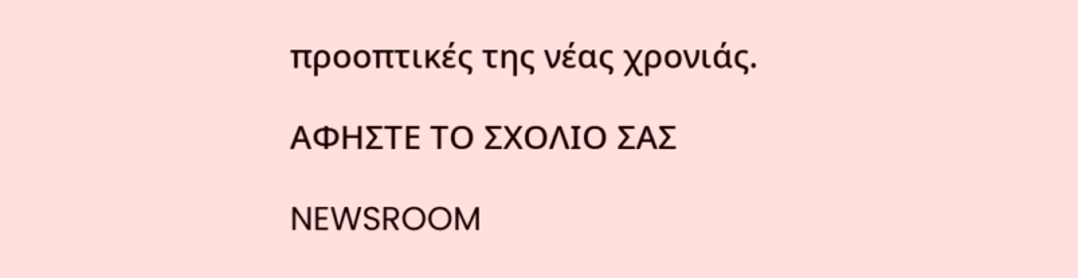προοπτικές της νέας χρονιάς.

ΑΦΗΣΤΕ ΤΟ ΣΧΟΛΙΟ ΣΑΣ

NEWSROOM